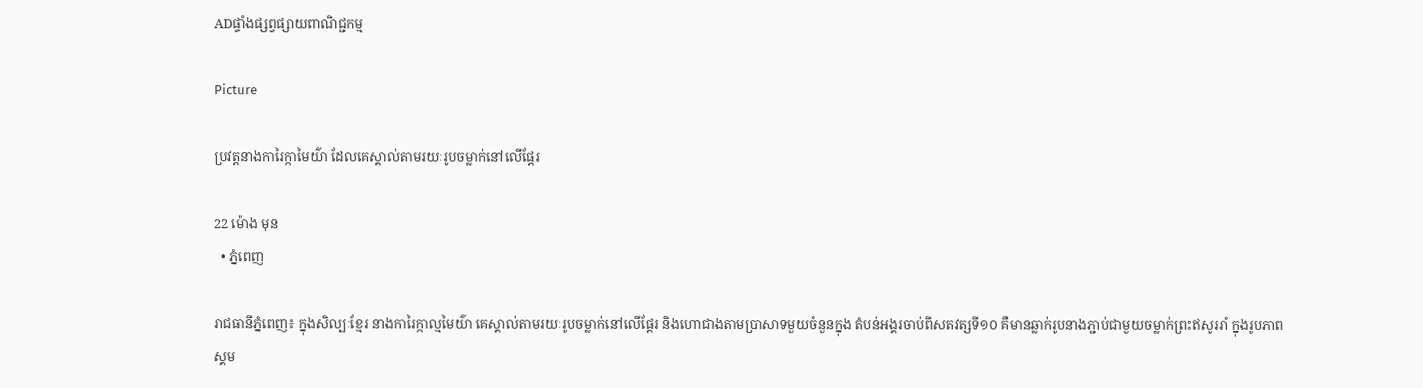ADផ្ទាំងផ្សព្វផ្សាយពាណិជ្ជកម្ម

Picture

ប្រវត្តនាងការៃក្កាមៃយ៌ា ដែលគេស្គាល់តាមរយៈរូបចម្លាក់នៅលើផ្តែរ

22 ម៉ោង មុន
  • ភ្នំពេញ

រាជធានីភ្នំពេញ៖ ក្នុងសិល្បៈខ្មែរ នាងការៃក្កាល្មមៃយ៌ា គេស្គាល់តាមរយៈរូបចម្លាក់នៅលើផ្តែរ និងហោជាងតាមប្រាសាទមួយចំនួនក្នុង តំបន់អង្គរចាប់ពីសតវត្សទី១០ គឺមានឆ្លាក់រូបនាងភ្ជាប់ជាមួយចម្លាក់ព្រះឥសូររាំ ក្នុងរូបភាពស្គម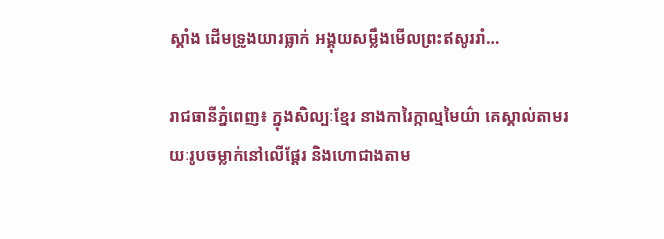ស្គាំង ដើមទ្រូងយារធ្លាក់ អង្គុយសម្លឹងមើលព្រះឥសូររាំ…

រាជធានីភ្នំពេញ៖ ក្នុងសិល្បៈខ្មែរ នាងការៃក្កាល្មមៃយ៌ា គេស្គាល់តាមរយៈរូបចម្លាក់នៅលើផ្តែរ និងហោជាងតាម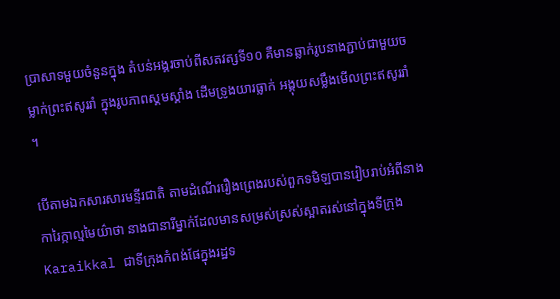ប្រាសាទមួយចំនួនក្នុង តំបន់អង្គរចាប់ពីសតវត្សទី១០ គឺមានឆ្លាក់រូបនាងភ្ជាប់ជាមួយចម្លាក់ព្រះឥសូររាំ ក្នុងរូបភាពស្គមស្គាំង ដើមទ្រូងយារធ្លាក់ អង្គុយសម្លឹងមើលព្រះឥសូររាំ ។

បើតាមឯកសារសារមន្ទីរជាតិ តាមដំណើររឿងព្រេងរបស់ពួកទមិឡបានរៀបរាប់អំពីនាងការៃក្កាល្មមៃយ៌ាថា នាងជានារីម្នាក់ដែលមានសម្រស់ស្រស់ស្អាតរស់នៅក្នុងទីក្រុង Karaikkal ជាទីក្រុងកំពង់ផែក្នុងរដ្ឋទ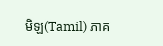មិឡ(Tamil) ភាគ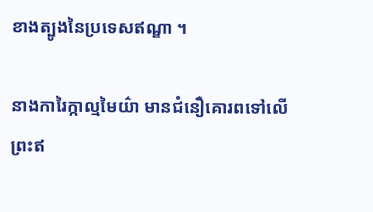ខាងត្បូងនៃប្រទេសឥណ្ឌា ។

នាងការៃក្កាល្មមៃយ៌ា មានជំនឿគោរពទៅលើព្រះឥ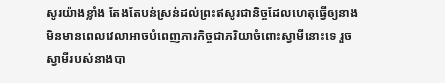សូរយ៉ាងខ្លាំង តែងតែបន់ស្រន់ដល់ព្រះឥសូរជានិច្ចដែលហេតុធ្វើឲ្យនាងមិនមានពេលវេលាអាចបំពេញភារកិច្ចជាភរិយាចំពោះស្វាមីនោះទេ រួចស្វាមីរបស់នាងបា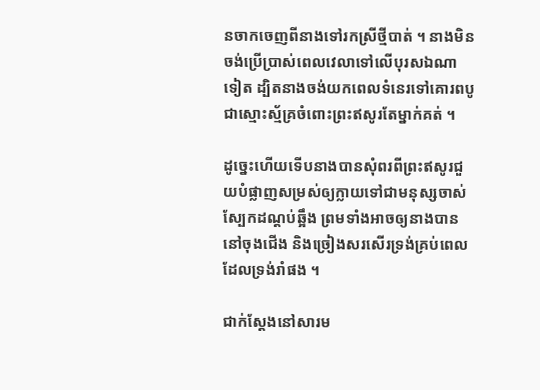នចាកចេញពីនាងទៅរកស្រីថ្មីបាត់ ។ នាងមិនចង់ប្រើប្រាស់ពេលវេលាទៅលើបុរសឯណាទៀត ដ្បិតនាងចង់យកពេលទំនេរទៅគោរពបូជាស្មោះស្ម័គ្រចំពោះព្រះឥសូរតែម្នាក់គត់ ។

ដូច្នេះហើយទើបនាងបានសុំពរពីព្រះឥសូរជួយបំផ្លាញសម្រស់ឲ្យក្លាយទៅជាមនុស្សចាស់ ស្បែកដណ្តប់ឆ្អឹង ព្រមទាំងអាចឲ្យនាងបាននៅចុងជើង និងច្រៀងសរសើរទ្រង់គ្រប់ពេលដែលទ្រង់រាំផង ។

ជាក់ស្តែងនៅសារម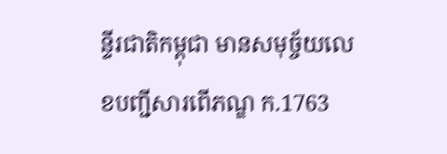ន្ទីរជាតិកម្ពុជា មានសមុច្ច័យលេខបញ្ជីសារពើភណ្ឌ ក.1763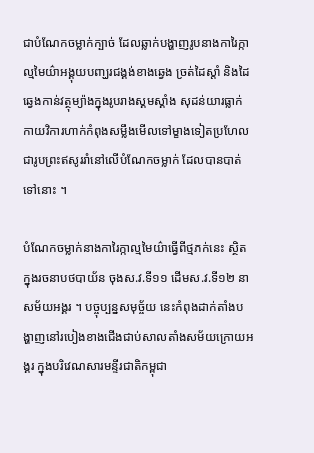ជាបំណែកចម្លាក់ក្បាច់ ដែលឆ្លាក់បង្ហាញរូបនាងការៃក្កាល្មមៃយ៌ាអង្គុយបញ្ឃរជង្គង់ខាងឆ្វេង ច្រត់ដៃស្តាំ និងដៃឆ្វេងកាន់វត្ថុម្យ៉ាងក្នុងរូបរាងស្គមស្គាំង សុដន់យារធ្លាក់ កាយវិការហាក់កំពុងសម្លឹងមើលទៅម្ខាងទៀតប្រហែលជារូបព្រះឥសូររាំនៅលើបំណែកចម្លាក់ ដែលបានបាត់ទៅនោះ ។

បំណែកចម្លាក់នាងការៃក្កាល្មមៃយ៌ាធ្វើពីថ្មភក់នេះ ស្ថិតក្នុងរចនាបថបាយ័ន ចុងស.វ.ទី១១ ដើមស.វ.ទី១២ នាសម័យអង្គរ ។ បច្ចុប្បន្នសមុច្ច័យ នេះកំពុងដាក់តាំងបង្ហាញនៅរបៀងខាងជើងជាប់សាលតាំងសម័យក្រោយអង្គរ ក្នុងបរិវេណសារមន្ទីរជាតិកម្ពុជា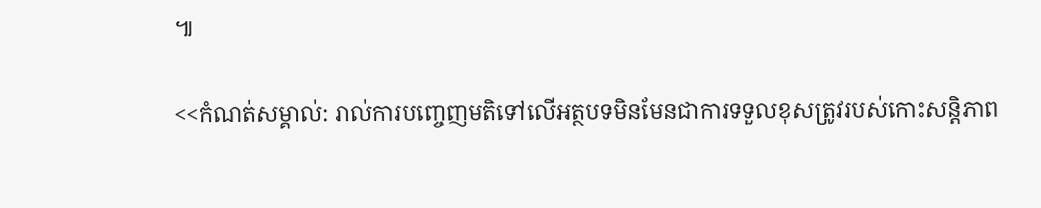៕

<<កំណត់សម្គាល់: រាល់ការបញ្ចេញមតិទៅលើអត្ថបទមិនមែនជាការទទួលខុសត្រូវរបស់កោះសន្តិភាព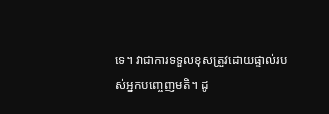ទេ។ វាជាការទទួលខុសត្រួវដោយផ្ទាល់របស់អ្នកបញ្ចេញមតិ។ ដូ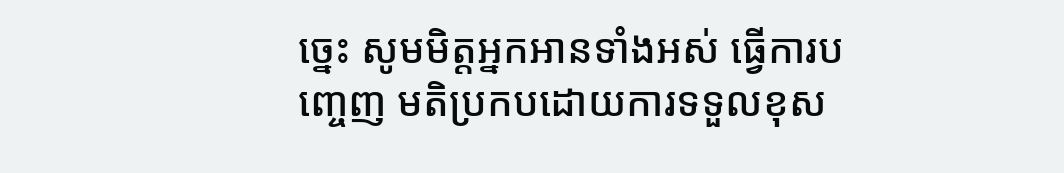ច្នេះ សូមមិត្តអ្នកអានទាំងអស់ ធ្វើការបញ្ចេញ មតិប្រកបដោយការទទួលខុស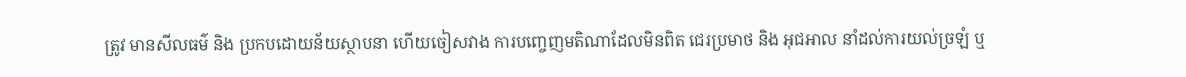ត្រូវ មានសីលធម៌ និង ប្រកបដោយន័យស្ថាបនា ហើយចៀសវាង ការបញ្ចេញមតិណាដែលមិនពិត ជេរប្រមាថ និង អុជអាល នាំដល់ការយល់ច្រឡំ ឬ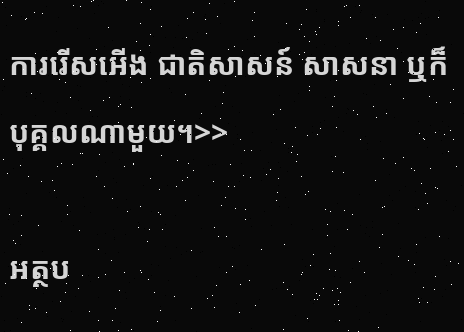ការរើសអើង ជាតិសាសន៍ សាសនា ឬក៏ បុគ្គលណាមួយ។>>

អត្ថប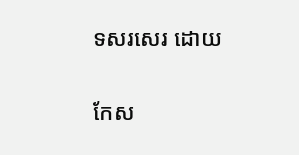ទសរសេរ ដោយ

កែស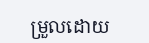ម្រួលដោយ